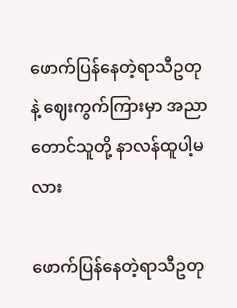ဖောက်ပြန်နေတဲ့ရာသီဥတုနဲ့ ဈေးကွက်ကြားမှာ အညာတောင်သူတို့ နာလန်ထူပါ့မလား

ဖောက်ပြန်နေတဲ့ရာသီဥတု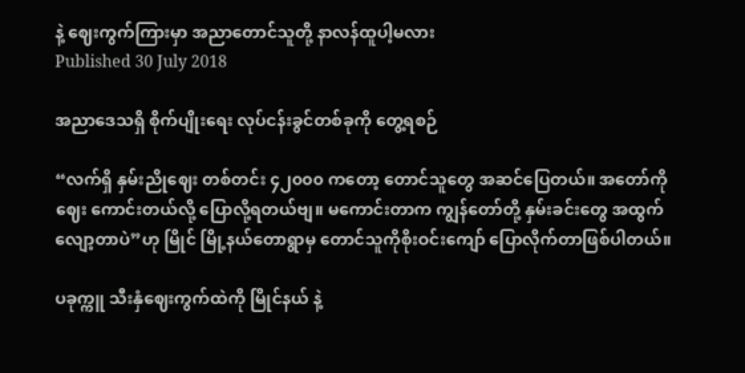နဲ့ ဈေးကွက်ကြားမှာ အညာတောင်သူတို့ နာလန်ထူပါ့မလား
Published 30 July 2018

အညာဒေသရှိ စိုက်ပျိုးရေး လုပ်ငန်းခွင်တစ်ခုကို တွေ့ရစဉ်

“လက်ရှိ နှမ်းညိုဈေး တစ်တင်း ၄၂၀၀၀ ကတော့ တောင်သူတွေ အဆင်ပြေတယ်။ အတော်ကို ဈေး ကောင်းတယ်လို့ ပြောလို့ရတယ်ဗျ။ မကောင်းတာက ကျွန်တော်တို့ နှမ်းခင်းတွေ အထွက်လျော့တာပဲ”ဟု မြိုင် မြို့နယ်တောရွာမှ တောင်သူကိုစိုးဝင်းကျော် ပြောလိုက်တာဖြစ်ပါတယ်။

ပခုက္ကူ သီးနှံဈေးကွက်ထဲကို မြိုင်နယ် နဲ့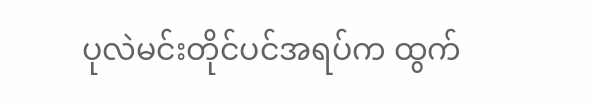ပုလဲမင်းတိုင်ပင်အရပ်က ထွက်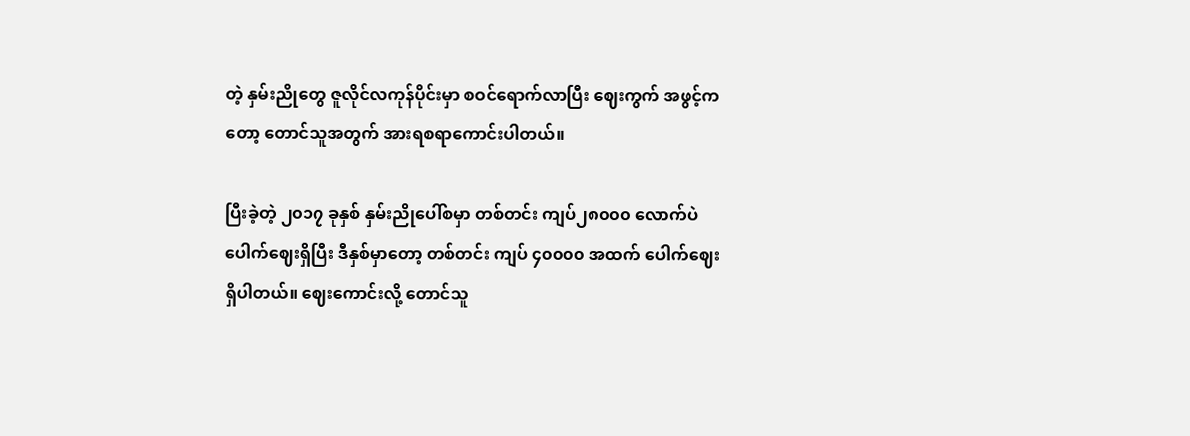တဲ့ နှမ်းညိုတွေ ဇူလိုင်လကုန်ပိုင်းမှာ စဝင်ရောက်လာပြီး ဈေးကွက် အဖွင့်ကတော့ တောင်သူအတွက် အားရစရာကောင်းပါတယ်။

ပြီးခဲ့တဲ့ ၂၀၁၇ ခုနှစ် နှမ်းညိုပေါ်စမှာ တစ်တင်း ကျပ်၂၈၀၀၀ လောက်ပဲ ပေါက်ဈေးရှိပြီး ဒီနှစ်မှာတော့ တစ်တင်း ကျပ် ၄၀၀၀၀ အထက် ပေါက်ဈေးရှိပါတယ်။ ဈေးကောင်းလို့ တောင်သူ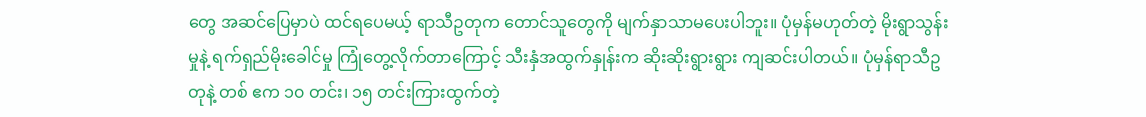တွေ အဆင်ပြေမှာပဲ ထင်ရပေမယ့် ရာသီဥတုက တောင်သူတွေကို မျက်နှာသာမပေးပါဘူး။ ပုံမှန်မဟုတ်တဲ့ မိုးရွာသွန်းမှုနဲ့ ရက်ရှည်မိုးခေါင်မှု ကြုံတွေ့လိုက်တာကြောင့် သီးနှံအထွက်နှုန်းက ဆိုးဆိုးရွားရွား ကျဆင်းပါတယ်။ ပုံမှန်ရာသီဥတုနဲ့ တစ် ဧက ၁၀ တင်း၊ ၁၅ တင်းကြားထွက်တဲ့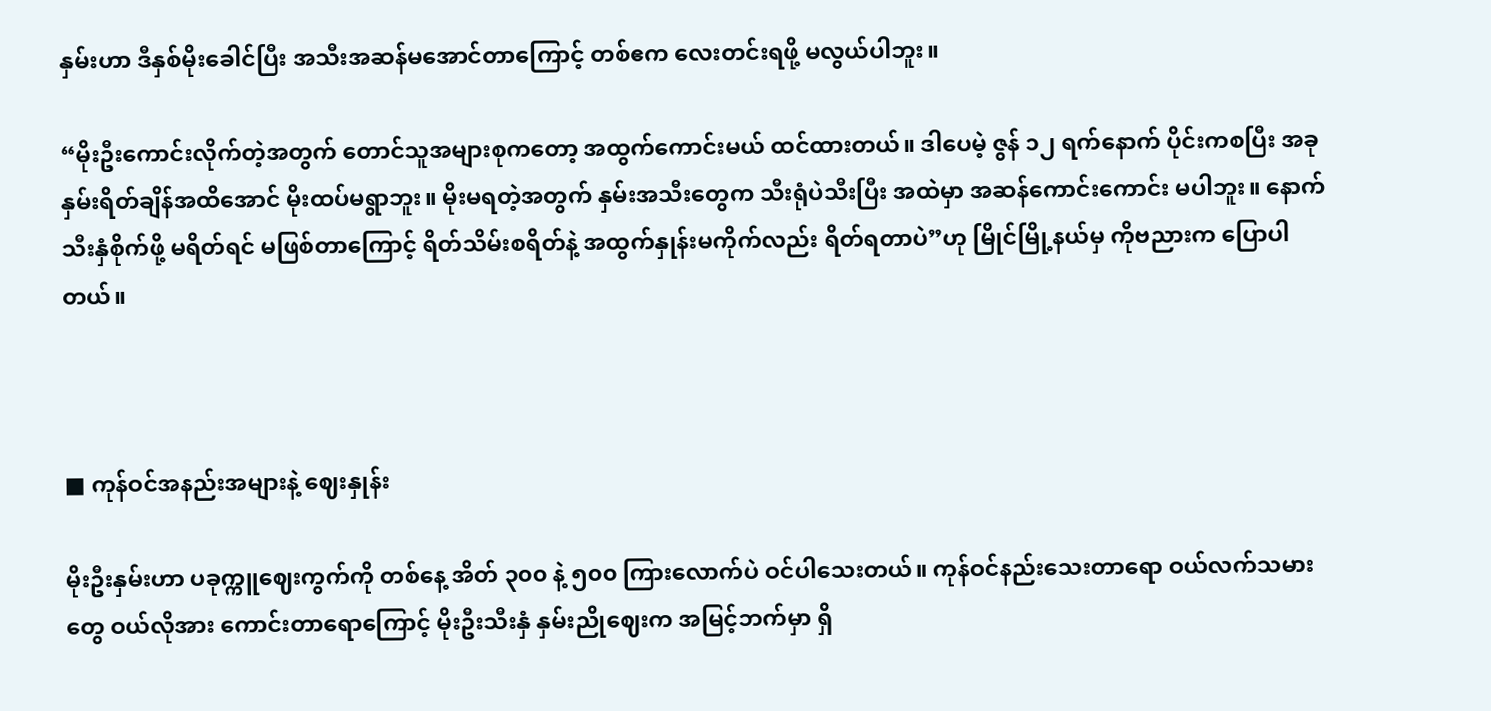နှမ်းဟာ ဒီနှစ်မိုးခေါင်ပြီး အသီးအဆန်မအောင်တာကြောင့် တစ်ဧက လေးတင်းရဖို့ မလွယ်ပါဘူး။

“မိုးဦးကောင်းလိုက်တဲ့အတွက် တောင်သူအများစုကတော့ အထွက်ကောင်းမယ် ထင်ထားတယ်။ ဒါပေမဲ့ ဇွန် ၁၂ ရက်နောက် ပိုင်းကစပြီး အခုနှမ်းရိတ်ချိန်အထိအောင် မိုးထပ်မရွာဘူး။ မိုးမရတဲ့အတွက် နှမ်းအသီးတွေက သီးရုံပဲသီးပြီး အထဲမှာ အဆန်ကောင်းကောင်း မပါဘူး။ နောက်သီးနှံစိုက်ဖို့ မရိတ်ရင် မဖြစ်တာကြောင့် ရိတ်သိမ်းစရိတ်နဲ့ အထွက်နှုန်းမကိုက်လည်း ရိတ်ရတာပဲ”ဟု မြိုင်မြို့နယ်မှ ကိုဗညားက ပြောပါတယ်။



■ ကုန်ဝင်အနည်းအများနဲ့ ဈေးနှုန်း

မိုးဦးနှမ်းဟာ ပခုက္ကူဈေးကွက်ကို တစ်နေ့ အိတ် ၃၀၀ နဲ့ ၅၀၀ ကြားလောက်ပဲ ဝင်ပါသေးတယ်။ ကုန်ဝင်နည်းသေးတာရော ဝယ်လက်သမားတွေ ဝယ်လိုအား ကောင်းတာရောကြောင့် မိုးဦးသီးနှံ နှမ်းညိုဈေးက အမြင့်ဘက်မှာ ရှိ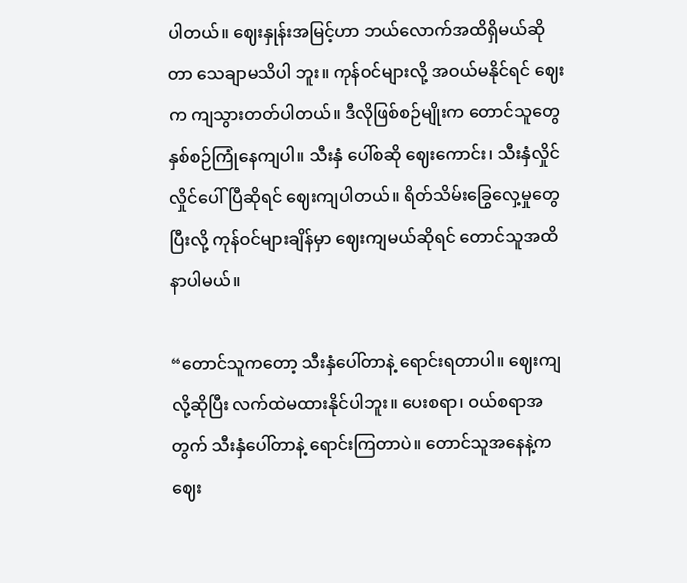ပါတယ်။ ဈေးနှုန်းအမြင့်ဟာ ဘယ်လောက်အထိရှိမယ်ဆိုတာ သေချာမသိပါ ဘူး။ ကုန်ဝင်များလို့ အဝယ်မနိုင်ရင် ဈေးက ကျသွားတတ်ပါတယ်။ ဒီလိုဖြစ်စဉ်မျိုးက တောင်သူတွေ နှစ်စဉ်ကြုံနေကျပါ။ သီးနှံ ပေါ်စဆို ဈေးကောင်း၊ သီးနှံလှိုင်လှိုင်ပေါ်ပြီဆိုရင် ဈေးကျပါတယ်။ ရိတ်သိမ်းခြွေလှေ့မှုတွေ ပြီးလို့ ကုန်ဝင်များချိန်မှာ ဈေးကျမယ်ဆိုရင် တောင်သူအထိနာပါမယ်။

“တောင်သူကတော့ သီးနှံပေါ်တာနဲ့ ရောင်းရတာပါ။ ဈေးကျလို့ဆိုပြီး လက်ထဲမထားနိုင်ပါဘူး။ ပေးစရာ၊ ဝယ်စရာအတွက် သီးနှံပေါ်တာနဲ့ ရောင်းကြတာပဲ။ တောင်သူအနေနဲ့က ဈေး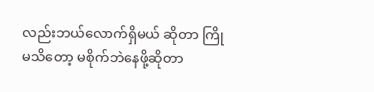လည်းဘယ်လောက်ရှိမယ် ဆိုတာ ကြိုမသိတော့ မစိုက်ဘဲနေဖို့ဆိုတာ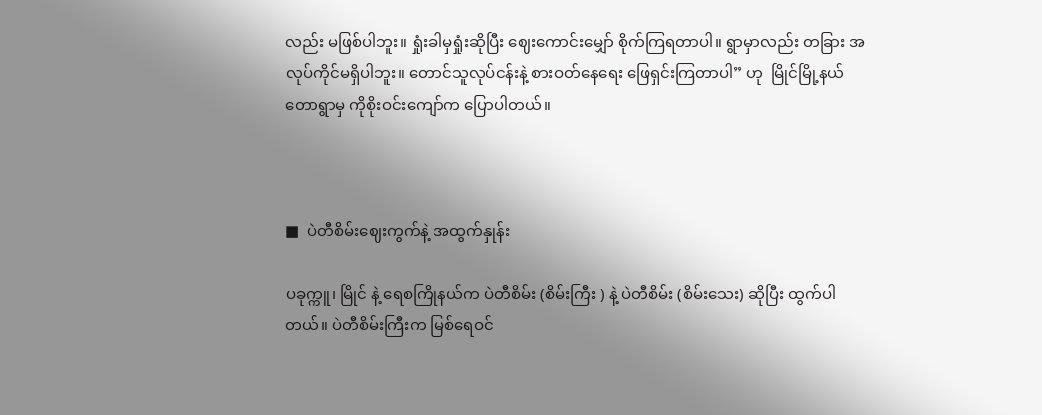လည်း မဖြစ်ပါဘူး။ ရှုံးခါမှရှုံးဆိုပြီး ဈေးကောင်းမျှော် စိုက်ကြရတာပါ။ ရွာမှာလည်း တခြား အလုပ်ကိုင်မရှိပါဘူး။ တောင်သူလုပ်ငန်းနဲ့ စားဝတ်နေရေး ဖြေရှင်းကြတာပါ” ဟု  မြိုင်မြို့နယ် တောရွာမှ ကိုစိုးဝင်းကျော်က ပြောပါတယ်။



■  ပဲတီစိမ်းဈေးကွက်နဲ့ အထွက်နှုန်း

ပခုက္ကူ၊ မြိုင် နဲ့ ရေစကြိုနယ်က ပဲတီစိမ်း (စိမ်းကြီး ) နဲ့ ပဲတီစိမ်း (စိမ်းသေး) ဆိုပြီး ထွက်ပါတယ်။ ပဲတီစိမ်းကြီးက မြစ်ရေဝင်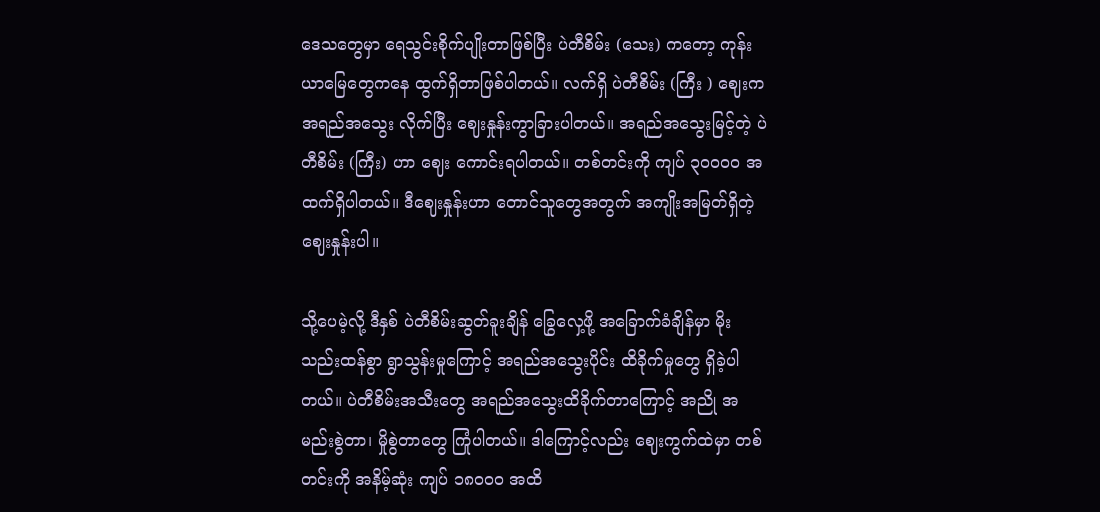ဒေသတွေမှာ ရေသွင်းစိုက်ပျိုးတာဖြစ်ပြီး ပဲတီစိမ်း (သေး) ကတော့ ကုန်းယာမြေတွေကနေ ထွက်ရှိတာဖြစ်ပါတယ်။ လက်ရှိ ပဲတီစိမ်း (ကြီး ) ဈေးက အရည်အသွေး လိုက်ပြီး ဈေးနှုန်းကွာခြားပါတယ်။ အရည်အသွေးမြင့်တဲ့ ပဲတီစိမ်း (ကြီး) ဟာ ဈေး ကောင်းရပါတယ်။ တစ်တင်းကို ကျပ် ၃၀၀၀၀ အထက်ရှိပါတယ်။ ဒီဈေးနှုန်းဟာ တောင်သူတွေအတွက် အကျိုးအမြတ်ရှိတဲ့ ဈေးနှုန်းပါ။

သို့ပေမဲ့လို့ ဒီနှစ် ပဲတီစိမ်းဆွတ်ခူးချိန် ခြွေလှေ့ဖို့ အခြောက်ခံချိန်မှာ မိုးသည်းထန်စွာ ရွာသွန်းမှုကြောင့် အရည်အသွေးပိုင်း ထိခိုက်မှုတွေ ရှိခဲ့ပါတယ်။ ပဲတီစိမ်းအသီးတွေ အရည်အသွေးထိခိုက်တာကြောင့် အညို အမည်းစွဲတာ၊ မှိုစွဲတာတွေ ကြုံပါတယ်။ ဒါကြောင့်လည်း ဈေးကွက်ထဲမှာ တစ်တင်းကို အနိမ့်ဆုံး ကျပ် ၁၈၀၀၀ အထိ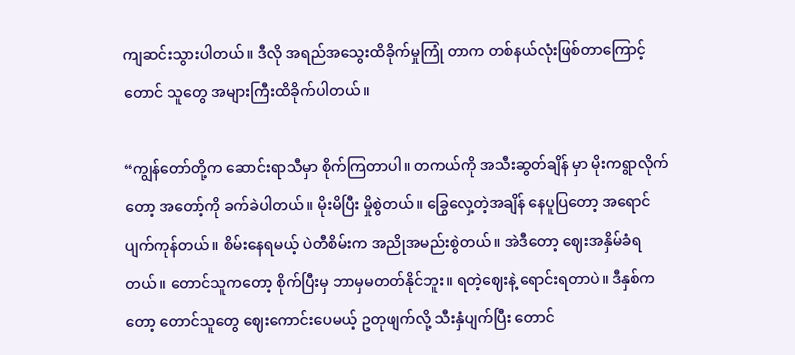ကျဆင်းသွားပါတယ်။ ဒီလို အရည်အသွေးထိခိုက်မှုကြုံ တာက တစ်နယ်လုံးဖြစ်တာကြောင့် တောင် သူတွေ အများကြီးထိခိုက်ပါတယ်။

“ကျွန်တော်တို့က ဆောင်းရာသီမှာ စိုက်ကြတာပါ။ တကယ်ကို အသီးဆွတ်ချိန် မှာ မိုးကရွာလိုက်တော့ အတော့်ကို ခက်ခဲပါတယ်။ မိုးမိပြီး မှိုစွဲတယ်။ ခြွေလှေ့တဲ့အချိန် နေပူပြတော့ အရောင်ပျက်ကုန်တယ်။ စိမ်းနေရမယ့် ပဲတီစိမ်းက အညိုအမည်းစွဲတယ်။ အဲဒီတော့ ဈေးအနှိမ်ခံရတယ်။ တောင်သူကတော့ စိုက်ပြီးမှ ဘာမှမတတ်နိုင်ဘူး။ ရတဲ့ဈေးနဲ့ ရောင်းရတာပဲ။ ဒီနှစ်ကတော့ တောင်သူတွေ ဈေးကောင်းပေမယ့် ဥတုဖျက်လို့ သီးနှံပျက်ပြီး တောင်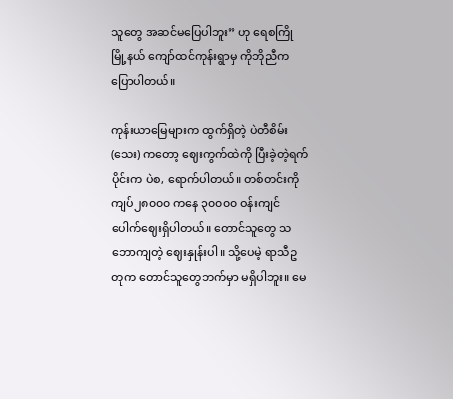သူတွေ အဆင်မပြေပါဘူး” ဟု ရေစကြိုမြို့နယ် ကျော်ထင်ကုန်းရွာမှ ကိုဘိုညီက ပြောပါတယ်။

ကုန်းယာမြေများက ထွက်ရှိတဲ့ ပဲတီစိမ်း (သေး) ကတော့ ဈေးကွက်ထဲကို ပြီးခဲ့တဲ့ရက်ပိုင်းက ပဲစ, ရောက်ပါတယ်။ တစ်တင်းကို ကျပ်၂၈၀၀၀ ကနေ ၃၀၀၀၀ ဝန်းကျင် ပေါက်ဈေးရှိပါတယ်။ တောင်သူတွေ သဘောကျတဲ့ ဈေးနှုန်းပါ။ သို့ပေမဲ့ ရာသီဥတုက တောင်သူတွေဘက်မှာ မရှိပါဘူး။ မေ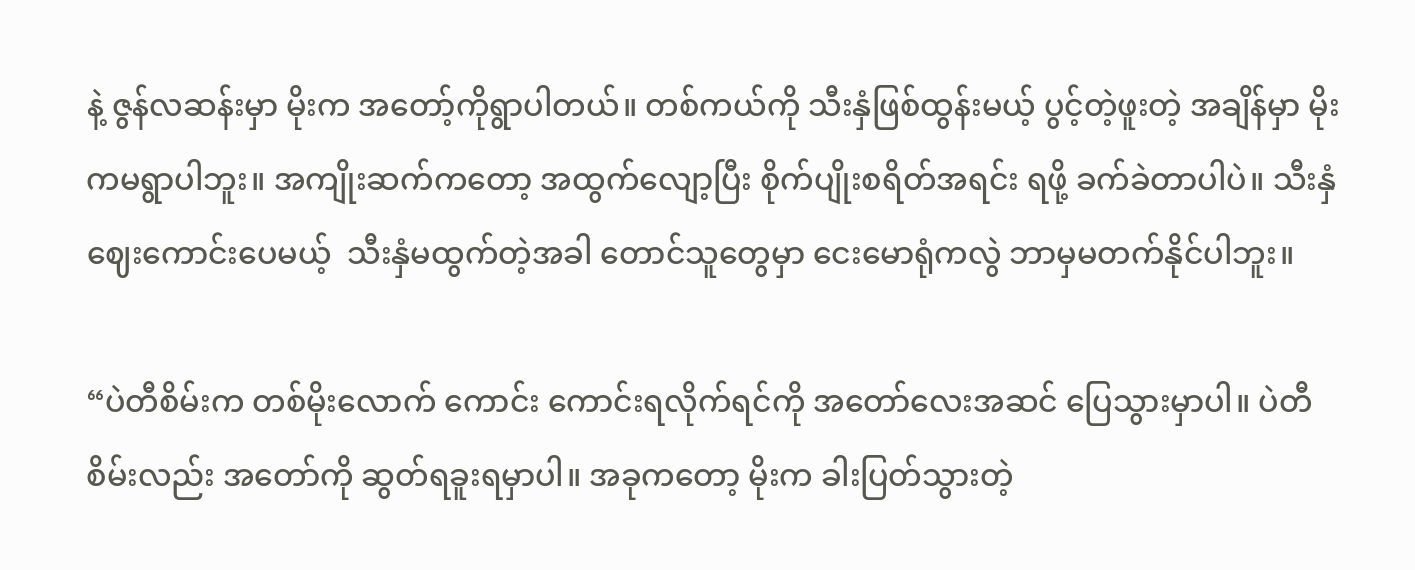နဲ့ ဇွန်လဆန်းမှာ မိုးက အတော့်ကိုရွာပါတယ်။ တစ်ကယ်ကို သီးနှံဖြစ်ထွန်းမယ့် ပွင့်တဲ့ဖူးတဲ့ အချိန်မှာ မိုးကမရွာပါဘူး။ အကျိုးဆက်ကတော့ အထွက်လျော့ပြီး စိုက်ပျိုးစရိတ်အရင်း ရဖို့ ခက်ခဲတာပါပဲ။ သီးနှံဈေးကောင်းပေမယ့်  သီးနှံမထွက်တဲ့အခါ တောင်သူတွေမှာ ငေးမောရုံကလွဲ ဘာမှမတက်နိုင်ပါဘူး။

“ပဲတီစိမ်းက တစ်မိုးလောက် ကောင်း ကောင်းရလိုက်ရင်ကို အတော်လေးအဆင် ပြေသွားမှာပါ။ ပဲတီစိမ်းလည်း အတော်ကို ဆွတ်ရခူးရမှာပါ။ အခုကတော့ မိုးက ခါးပြတ်သွားတဲ့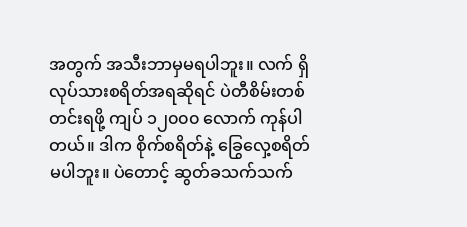အတွက် အသီးဘာမှမရပါဘူး။ လက် ရှိ လုပ်သားစရိတ်အရဆိုရင် ပဲတီစိမ်းတစ်တင်းရဖို့ ကျပ် ၁၂၀၀၀ လောက် ကုန်ပါတယ်။ ဒါက စိုက်စရိတ်နဲ့ ခြွေလှေ့စရိတ်မပါဘူး။ ပဲတောင့် ဆွတ်ခသက်သက်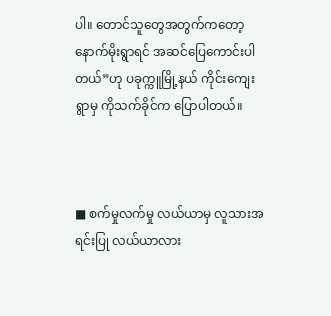ပါ။ တောင်သူတွေအတွက်ကတော့ နောက်မိုးရွာရင် အဆင်ပြေကောင်းပါတယ်”ဟု ပခုက္ကူမြို့နယ် ကိုင်းကျေးရွာမှ ကိုသက်ခိုင်က ပြောပါတယ်။



■ စက်မှုလက်မှု လယ်ယာမှ လူသားအရင်းပြု လယ်ယာလား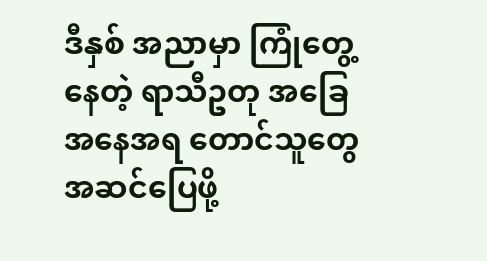ဒီနှစ် အညာမှာ ကြုံတွေ့နေတဲ့ ရာသီဥတု အခြေအနေအရ တောင်သူတွေ အဆင်ပြေဖို့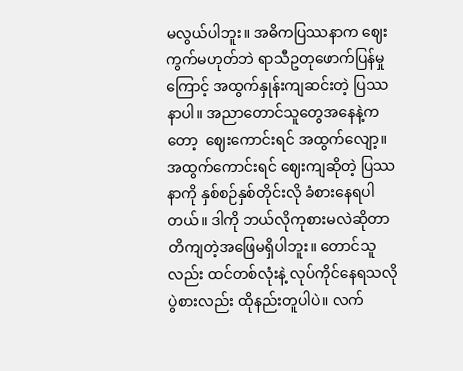မလွယ်ပါဘူး။ အဓိကပြဿနာက ဈေးကွက်မဟုတ်ဘဲ ရာသီဥတုဖောက်ပြန်မှုကြောင့် အထွက်နှုန်းကျဆင်းတဲ့ ပြဿနာပါ။ အညာတောင်သူတွေအနေနဲ့ကတော့  ဈေးကောင်းရင် အထွက်လျော့။ အထွက်ကောင်းရင် ဈေးကျဆိုတဲ့ ပြဿနာကို နှစ်စဉ်နှစ်တိုင်းလို ခံစားနေရပါတယ်။ ဒါကို ဘယ်လိုကုစားမလဲဆိုတာ တိကျတဲ့အဖြေမရှိပါဘူး။ တောင်သူလည်း ထင်တစ်လုံးနဲ့ လုပ်ကိုင်နေရသလို ပွဲစားလည်း ထိုနည်းတူပါပဲ။ လက်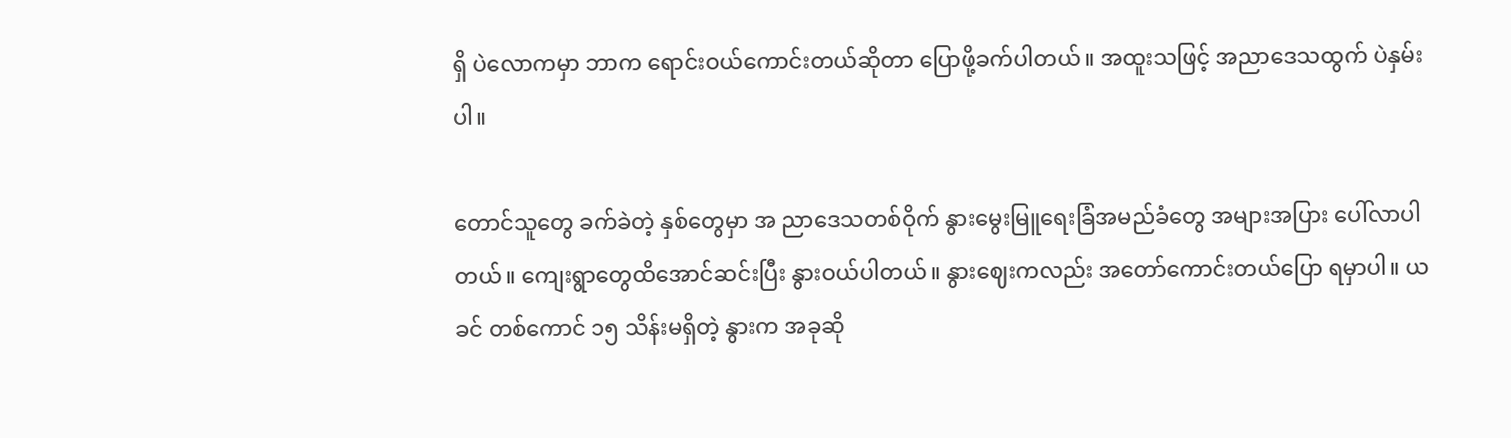ရှိ ပဲလောကမှာ ဘာက ရောင်းဝယ်ကောင်းတယ်ဆိုတာ ပြောဖို့ခက်ပါတယ်။ အထူးသဖြင့် အညာဒေသထွက် ပဲနှမ်းပါ။

တောင်သူတွေ ခက်ခဲတဲ့ နှစ်တွေမှာ အ ညာဒေသတစ်ဝိုက် နွားမွေးမြူရေးခြံအမည်ခံတွေ အများအပြား ပေါ်လာပါတယ်။ ကျေးရွာတွေထိအောင်ဆင်းပြီး နွားဝယ်ပါတယ်။ နွားဈေးကလည်း အတော်ကောင်းတယ်ပြော ရမှာပါ။ ယခင် တစ်ကောင် ၁၅ သိန်းမရှိတဲ့ နွားက အခုဆို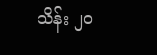သိန်း ၂၀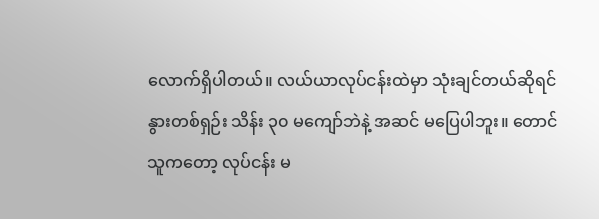လောက်ရှိပါတယ်။ လယ်ယာလုပ်ငန်းထဲမှာ သုံးချင်တယ်ဆိုရင် နွားတစ်ရှဉ်း သိန်း ၃၀ မကျော်ဘဲနဲ့ အဆင် မပြေပါဘူး။ တောင်သူကတော့ လုပ်ငန်း မ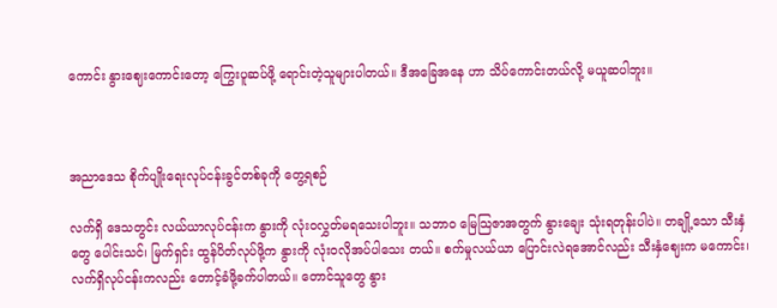ကောင်း နွားဈေးကောင်းတော့ ကြွေးပူဆပ်ဖို့ ရောင်းတဲ့သူများပါတယ်။ ဒီအခြေအနေ ဟာ သိပ်ကောင်းတယ်လို့ မယူဆပါဘူး။



အညာဒေသ စိုက်ပျိုးရေးလုပ်ငန်းခွင်တစ်ခုကို တွေ့ရစဉ်

လက်ရှိ ဒေသတွင်း လယ်ယာလုပ်ငန်းက နွားကို လုံးဝလွှတ်မရသေးပါဘူး။ သဘာ၀ မြေသြဇာအတွက် နွားချေး သုံးရတုန်းပါပဲ။ တချို့သော သီးနှံတွေ ပေါင်းသင်၊ မြက်ရှင်း ထွန်ပိတ်လုပ်ဖို့က နွားကို လုံးဝလိုအပ်ပါသေး တယ်။ စက်မှုလယ်ယာ ပြောင်းလဲရအောင်လည်း သီးနှံဈေးက မကောင်း၊ လက်ရှိလုပ်ငန်းကလည်း တောင့်ခံဖို့ခက်ပါတယ်။ တောင်သူတွေ နွား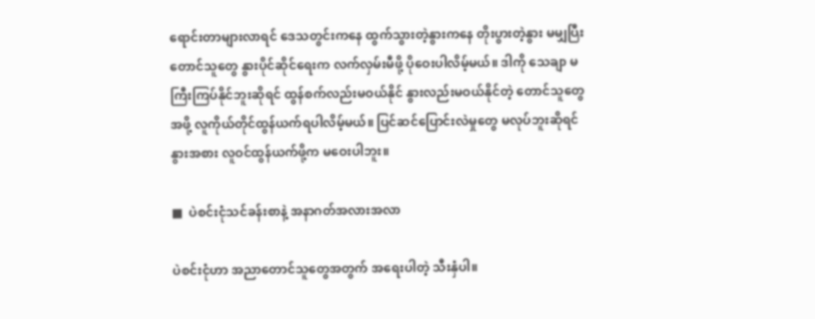ရောင်းတာများလာရင် ဒေသတွင်းကနေ ထွက်သွားတဲ့နွားကနေ တိုးပွားတဲ့နွား မမျှပြီး တောင်သူတွေ နွားပိုင်ဆိုင်ရေးက လက်လှမ်းမီဖို့ ပိုဝေးပါလိမ့်မယ်။ ဒါကို သေချာ မကြီးကြပ်နိုင်ဘူးဆိုရင် ထွန်စက်လည်းမဝယ်နိုင် နွားလည်းမဝယ်နိုင်တဲ့ တောင်သူတွေအဖို့ လူကိုယ်တိုင်ထွန်ယက်ရပါလိမ့်မယ်။ ပြင်ဆင်ပြောင်းလဲမှုတွေ မလုပ်ဘူးဆိုရင် နွားအစား လူဝင်ထွန်ယက်ဖို့က မဝေးပါဘူး။

■  ပဲစင်းငုံသင်ခန်းစာနဲ့ အနာဂတ်အလားအလာ

ပဲစင်းငုံဟာ အညာတောင်သူတွေအတွက် အရေးပါတဲ့ သီးနှံပါ။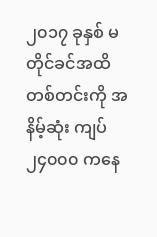၂၀၁၇ ခုနှစ် မတိုင်ခင်အထိ တစ်တင်းကို အနိမ့်ဆုံး ကျပ် ၂၄၀၀၀ ကနေ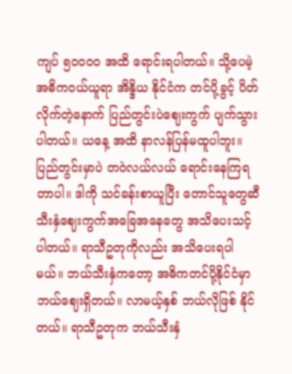ကျပ် ၅၀၀၀၀ အထိ ရောင်းရပါတယ်။ သို့ပေမဲ့ အဓိကဝယ်ယူရာ အိန္ဒိယ နိုင်ငံက တင်ပို့ခွင့် ပိတ်လိုက်တဲ့နောက် ပြည်တွင်းပဲဈေးကွက် ပျက်သွားပါတယ်။ ယနေ့ အထိ နာလန်ပြန်မထူပါဘူး။ ပြည်တွင်းမှာပဲ တဝဲလယ်လယ် ရောင်းနေကြရတာပါ။ ဒါကို သင်ခန်းစာယူပြီး တောင်သူတွေဆီ သီးနှံဈေးကွက်အခြေအနေတွေ အသိပေးသင့်ပါတယ်။ ရာသီဥတုကိုလည်း အသိပေးရပါမယ်။ ဘယ်သီးနှံကတော့ အဓိကတင်ပို့နိုင်ငံမှာ ဘယ်ဈေးရှိတယ်။ လာမယ့်နှစ် ဘယ်လိုဖြစ် နိုင်တယ်။ ရာသီဥတုက ဘယ်သီးနှံ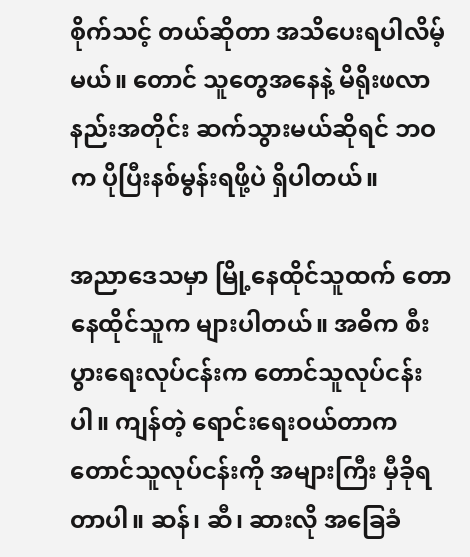စိုက်သင့် တယ်ဆိုတာ အသိပေးရပါလိမ့်မယ်။ တောင် သူတွေအနေနဲ့ မိရိုးဖလာနည်းအတိုင်း ဆက်သွားမယ်ဆိုရင် ဘဝက ပိုပြီးနစ်မွန်းရဖို့ပဲ ရှိပါတယ်။

အညာဒေသမှာ မြို့နေထိုင်သူထက် တောနေထိုင်သူက များပါတယ်။ အဓိက စီးပွားရေးလုပ်ငန်းက တောင်သူလုပ်ငန်းပါ။ ကျန်တဲ့ ရောင်းရေးဝယ်တာက တောင်သူလုပ်ငန်းကို အများကြီး မှီခိုရတာပါ။ ဆန်၊ ဆီ၊ ဆားလို အခြေခံ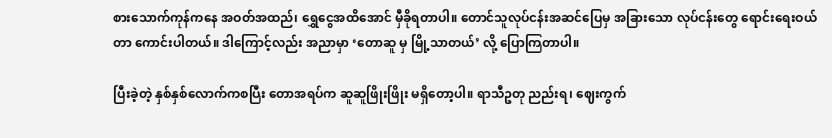စားသောက်ကုန်ကနေ အဝတ်အထည်၊ ရွှေငွေအထိအောင် မှီခိုရတာပါ။ တောင်သူလုပ်ငန်းအဆင်ပြေမှ အခြားသော လုပ်ငန်းတွေ ရောင်းရေးဝယ်တာ ကောင်းပါတယ်။ ဒါကြောင့်လည်း အညာမှာ ‘တောဆူ မှ မြို့သာတယ်’ လို့ ပြောကြတာပါ။

ပြီးခဲ့တဲ့ နှစ်နှစ်လောက်ကစပြီး တောအရပ်က ဆူဆူဖြိုးဖြိုး မရှိတော့ပါ။ ရာသီဥတု ညည်းရ၊ ဈေးကွက်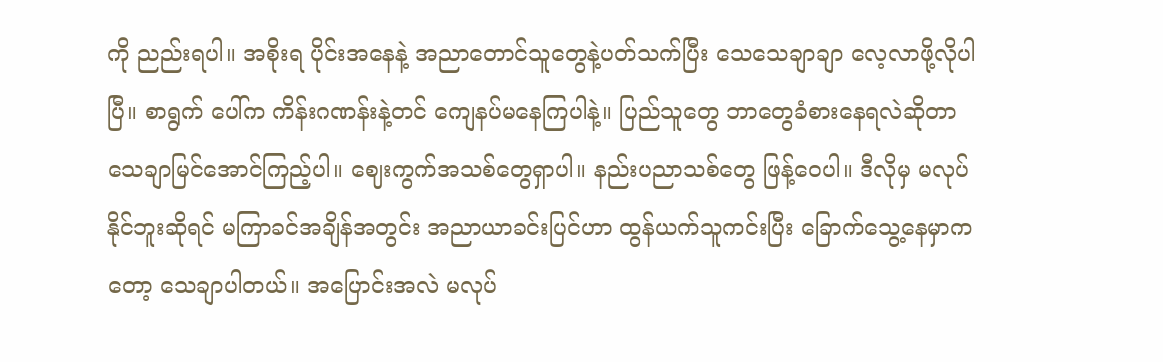ကို ညည်းရပါ။ အစိုးရ ပိုင်းအနေနဲ့ အညာတောင်သူတွေနဲ့ပတ်သက်ပြီး သေသေချာချာ လေ့လာဖို့လိုပါပြီ။ စာရွက် ပေါ်က ကိန်းဂဏန်းနဲ့တင် ကျေနပ်မနေကြပါနဲ့။ ပြည်သူတွေ ဘာတွေခံစားနေရလဲဆိုတာ သေချာမြင်အောင်ကြည့်ပါ။ ဈေးကွက်အသစ်တွေရှာပါ။ နည်းပညာသစ်တွေ ဖြန့်ဝေပါ။ ဒီလိုမှ မလုပ်နိုင်ဘူးဆိုရင် မကြာခင်အချိန်အတွင်း အညာယာခင်းပြင်ဟာ ထွန်ယက်သူကင်းပြီး ခြောက်သွေ့နေမှာကတော့ သေချာပါတယ်။ အပြောင်းအလဲ မလုပ်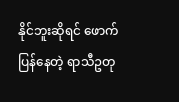နိုင်ဘူးဆိုရင် ဖောက်ပြန်နေတဲ့ ရာသီဥတု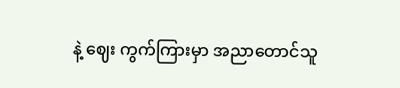နဲ့ ဈေး ကွက်ကြားမှာ အညာတောင်သူ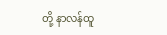တို့ နာလန်ထူ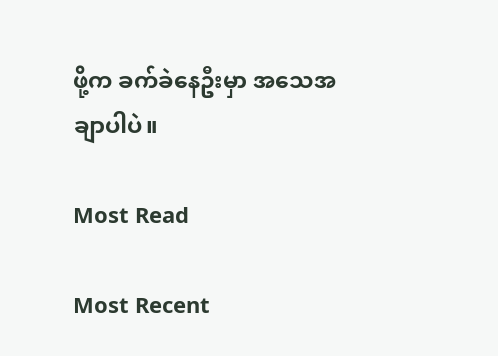ဖို့က ခက်ခဲနေဦးမှာ အသေအချာပါပဲ။

Most Read

Most Recent